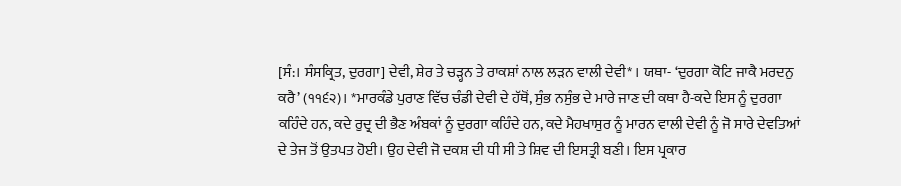[ਸੰ:। ਸੰਸਕ੍ਰਿਤ, ਦੁਰਗਾ] ਦੇਵੀ, ਸ਼ੇਰ ਤੇ ਚੜ੍ਹਨ ਤੇ ਰਾਕਸ਼ਾਂ ਨਾਲ ਲੜਨ ਵਾਲੀ ਦੇਵੀ* । ਯਥਾ- ‘ਦੁਰਗਾ ਕੋਟਿ ਜਾਕੈ ਮਰਦਨੁ ਕਰੈ’ (੧੧੬੨)। *ਮਾਰਕੰਡੇ ਪੁਰਾਣ ਵਿੱਚ ਚੰਡੀ ਦੇਵੀ ਦੇ ਹੱਥੋਂ, ਸੁੰਭ ਨਸੁੰਭ ਦੇ ਮਾਰੇ ਜਾਣ ਦੀ ਕਥਾ ਹੈ-ਕਦੇ ਇਸ ਨੂੰ ਦੁਰਗਾ ਕਹਿੰਦੇ ਹਨ, ਕਦੇ ਰੁਦ੍ਰ ਦੀ ਭੈਣ ਅੰਬਕਾਂ ਨੂੰ ਦੁਰਗਾ ਕਹਿੰਦੇ ਹਨ, ਕਦੇ ਮੈਹਖਾਸੁਰ ਨੂੰ ਮਾਰਨ ਵਾਲੀ ਦੇਵੀ ਨੂੰ ਜੋ ਸਾਰੇ ਦੇਵਤਿਆਂ ਦੇ ਤੇਜ ਤੋਂ ਉਤਪਤ ਹੋਈ। ਉਹ ਦੇਵੀ ਜੋ ਦਕਸ਼ ਦੀ ਧੀ ਸੀ ਤੇ ਸ਼ਿਵ ਦੀ ਇਸਤ੍ਰੀ ਬਣੀ। ਇਸ ਪ੍ਰਕਾਰ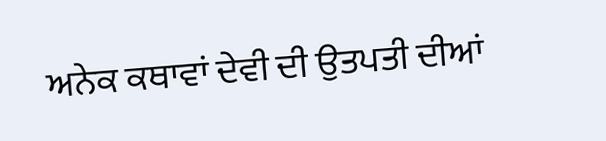ਅਨੇਕ ਕਥਾਵਾਂ ਦੇਵੀ ਦੀ ਉਤਪਤੀ ਦੀਆਂ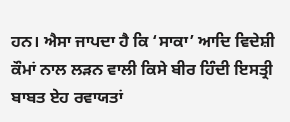ਹਨ। ਐਸਾ ਜਾਪਦਾ ਹੈ ਕਿ ‘ਸਾਕਾ’ ਆਦਿ ਵਿਦੇਸ਼ੀ ਕੌਮਾਂ ਨਾਲ ਲੜਨ ਵਾਲੀ ਕਿਸੇ ਬੀਰ ਹਿੰਦੀ ਇਸਤ੍ਰੀ ਬਾਬਤ ਏਹ ਰਵਾਯਤਾਂ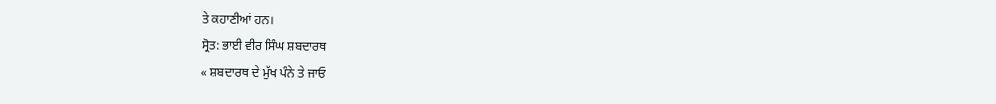ਤੇ ਕਹਾਣੀਆਂ ਹਨ।
ਸ੍ਰੋਤ: ਭਾਈ ਵੀਰ ਸਿੰਘ ਸ਼ਬਦਾਰਥ
« ਸ਼ਬਦਾਰਥ ਦੇ ਮੁੱਖ ਪੰਨੇ ਤੇ ਜਾਓ